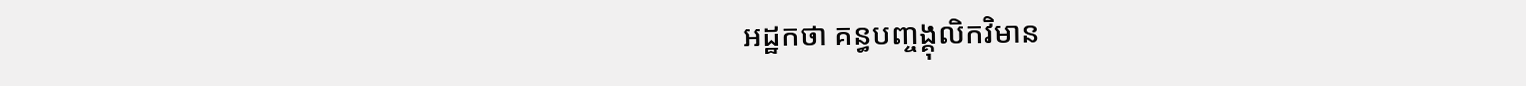អដ្ឋកថា គន្ធបញ្ចង្គុលិកវិមាន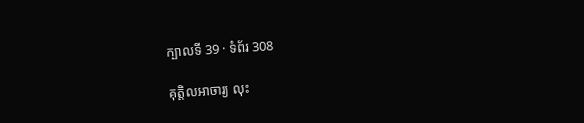ក្បាលទី 39 · ទំព័រ 308

គុត្តិលអាចារ្យ លុះ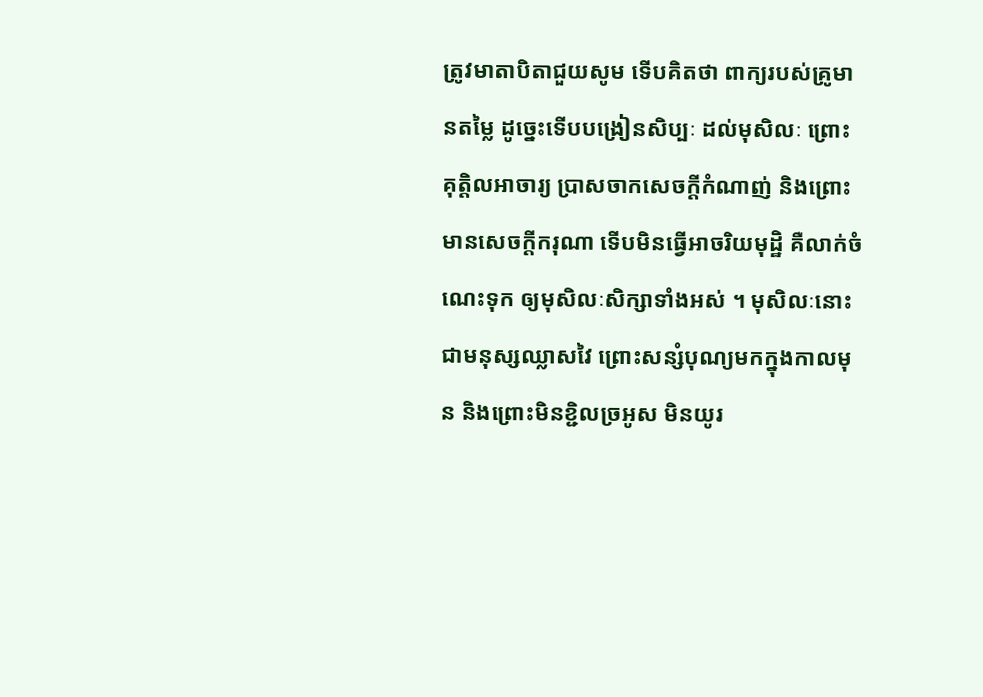ត្រូវមាតាបិតាជួយសូម ទើបគិតថា ពាក្យរបស់គ្រូមានតម្លៃ ដូច្នេះទើបបង្រៀនសិប្បៈ ដល់មុសិលៈ ព្រោះគុត្តិលអាចារ្យ ប្រាសចាកសេចក្តីកំណាញ់ និងព្រោះមានសេចក្តីករុណា ទើបមិនធ្វើអាចរិយមុដ្ឋិ គឺលាក់ចំណេះទុក ឲ្យមុសិលៈសិក្សាទាំងអស់ ។ មុសិលៈនោះ ជាមនុស្សឈ្លាសវៃ ព្រោះសន្សំបុណ្យមកក្នុងកាលមុន និងព្រោះមិនខ្ជិលច្រអូស មិនយូរ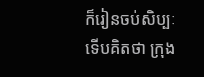ក៏រៀនចប់សិប្បៈ ទើបគិតថា ក្រុង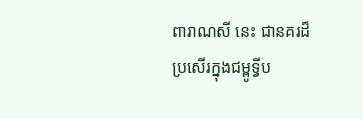ពារាណសី នេះ ជានគរដ៏ប្រសើរក្នុងជម្ពូទ្វីប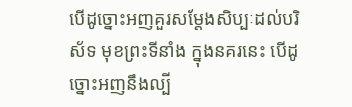បើដូច្នោះអញគួរសម្តែងសិប្បៈដល់បរិស័ទ មុខព្រះទីនាំង ក្នុងនគរនេះ បើដូច្នោះអញនឹងល្បី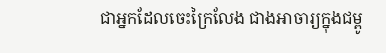ជាអ្នកដែលចេះក្រៃលែង ជាងអាចារ្យក្នុងជម្ពូ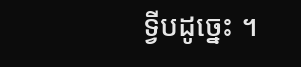ទ្វីបដូច្នេះ ។